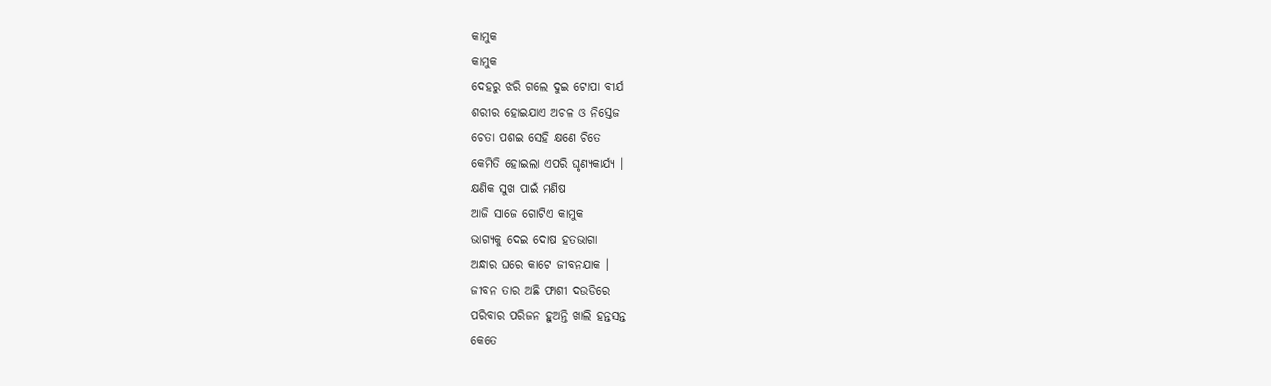କାମୁକ
କାମୁକ
ଦେହରୁ ଝରି ଗଲେ ଦୁଇ ଟୋପା ବୀର୍ଯ
ଶରୀର ହୋଇଯାଏ ଅଚଳ ଓ ନିସ୍ତେଜ
ଚେତା ପଶଇ ସେହି କ୍ଷଣେ ଚିତେ
କେମିତି ହୋଇଲା ଏପରି ଘୃଣ୍ୟକାର୍ଯ୍ୟ ।
କ୍ଷଣିକ ସୁଖ ପାଇଁ ମଣିଷ
ଆଜି ସାଜେ ଗୋଟିଏ କାମୁକ
ଭାଗ୍ୟକୁ ଦେଇ ଦୋଷ ହତଭାଗା
ଅନ୍ଧାର ଘରେ କାଟେ ଜୀବନଯାକ ।
ଜୀବନ ତାର ଅଛି ଫାଶୀ ଦଉଡିରେ
ପରିବାର ପରିଜନ ହୁଅନ୍ତି ଖାଲି ହନ୍ତସନ୍ତ
କେତେ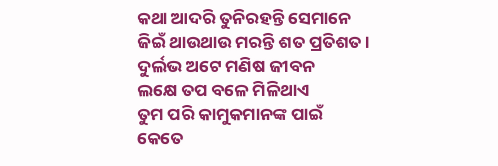କଥା ଆଦରି ତୁନିରହନ୍ତି ସେମାନେ
ଜିଇଁ ଥାଉଥାଉ ମରନ୍ତି ଶତ ପ୍ରତିଶତ ।
ଦୁର୍ଲଭ ଅଟେ ମଣିଷ ଜୀବନ
ଲକ୍ଷେ ତପ ବଳେ ମିଳିଥାଏ
ତୁମ ପରି କାମୁକମାନଙ୍କ ପାଇଁ
କେତେ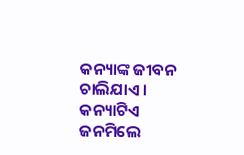କନ୍ୟାଙ୍କ ଜୀବନ ଚାଲିଯାଏ ।
କନ୍ୟାଟିଏ ଜନମିଲେ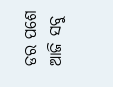ଡର ପଶେ
ଆଜି ସବୁ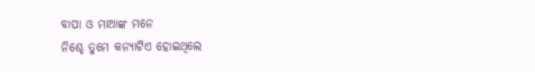ବାପା ଓ ମାଆଙ୍କ ମନେ
ନିଶ୍ଚେ ତୁମେ କନ୍ୟାଟିଏ ହୋଇଥିଲେ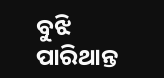ବୁଝି ପାରିଥାନ୍ତ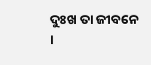ଦୁଃଖ ତା ଜୀବନେ ।